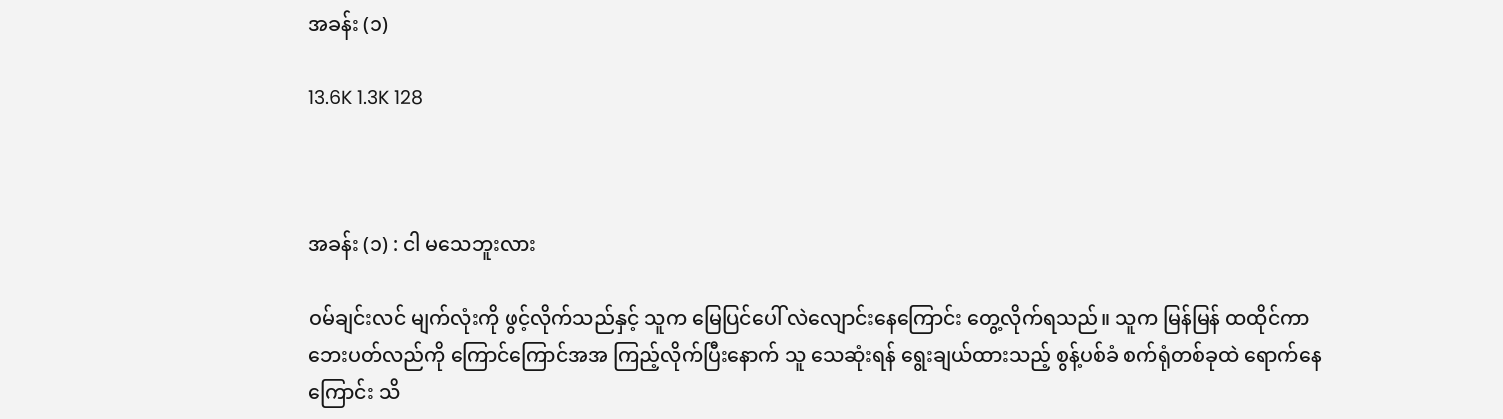အခန်း (၁)

13.6K 1.3K 128



အခန်း (၁) : ငါ မသေဘူးလား

ဝမ်ချင်းလင် မျက်လုံးကို ဖွင့်လိုက်သည်နှင့် သူက မြေပြင်ပေါ် လဲလျောင်းနေကြောင်း တွေ့လိုက်ရသည်။ သူက မြန်မြန် ထထိုင်ကာ ဘေးပတ်လည်ကို ကြောင်ကြောင်အအ ကြည့်လိုက်ပြီးနောက် သူ သေဆုံးရန် ရွေးချယ်ထားသည့် စွန့်ပစ်ခံ စက်ရုံတစ်ခုထဲ ရောက်နေကြောင်း သိ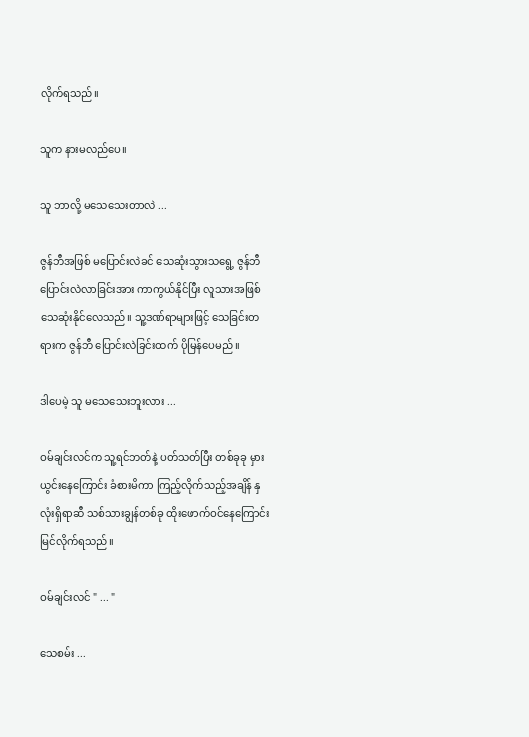လိုက်ရသည်။

သူက နားမလည်ပေ။

သူ ဘာလို့ မသေသေးတာလဲ ...

ဇွန်ဘီအဖြစ် မပြောင်းလဲခင် သေဆုံးသွားသရွေ့ ဇွန်ဘီ ပြောင်းလဲလာခြင်းအား ကာကွယ်နိုင်ပြီး လူသားအဖြစ် သေဆုံးနိုင်လေသည်။ သူ့ဒဏ်ရာများဖြင့် သေခြင်းတရားက ဇွန်ဘီ ပြောင်းလဲခြင်းထက် ပိုမြန်ပေမည်။

ဒါပေမဲ့ သူ မသေသေးဘူးလား ...

ဝမ်ချင်းလင်က သူ့ရင်ဘတ်နဲ့ ပတ်သတ်ပြီး တစ်ခုခု မှားယွင်းနေကြောင်း ခံစားမိကာ ကြည့်လိုက်သည့်အချိန် နှလုံးရှိရာဆီ သစ်သားချွန်တစ်ခု ထိုးဖောက်ဝင်နေကြောင်း မြင်လိုက်ရသည်။

ဝမ်ချင်းလင် " ... "

သေစမ်း ...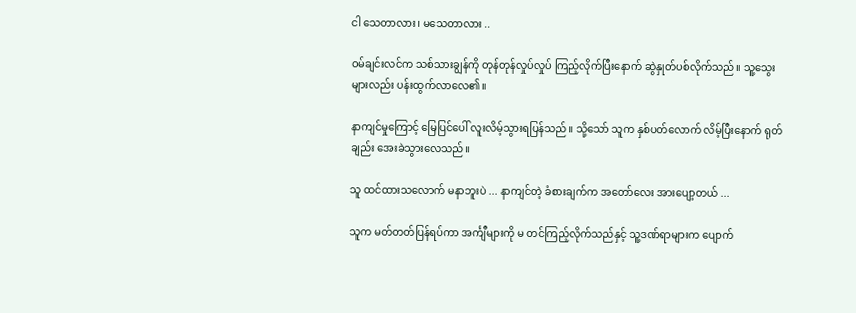ငါ သေတာလား၊ မသေတာလား ..

ဝမ်ချင်းလင်က သစ်သားချွန်ကို တုန်တုန်လှုပ်လှုပ် ကြည့်လိုက်ပြီးနောက် ဆွဲနှုတ်ပစ်လိုက်သည်။ သူ့သွေးများလည်း ပန်းထွက်လာလေ၏။

နာကျင်မှုကြောင့် မြေပြင်ပေါ် လူးလိမ့်သွားရပြန်သည်။ သို့သော် သူက နှစ်ပတ်လောက် လိမ့်ပြီးနောက် ရုတ်ချည်း အေးခဲသွားလေသည်။

သူ ထင်ထားသလောက် မနာဘူးပဲ ... နာကျင်တဲ့ ခံစားချက်က အတော်လေး အားပျော့တယ် ...

သူက မတ်တတ်ပြန်ရပ်ကာ အင်္ကျီများကို မ တင်ကြည့်လိုက်သည်နှင့် သူ့ဒဏ်ရာများက ပျောက်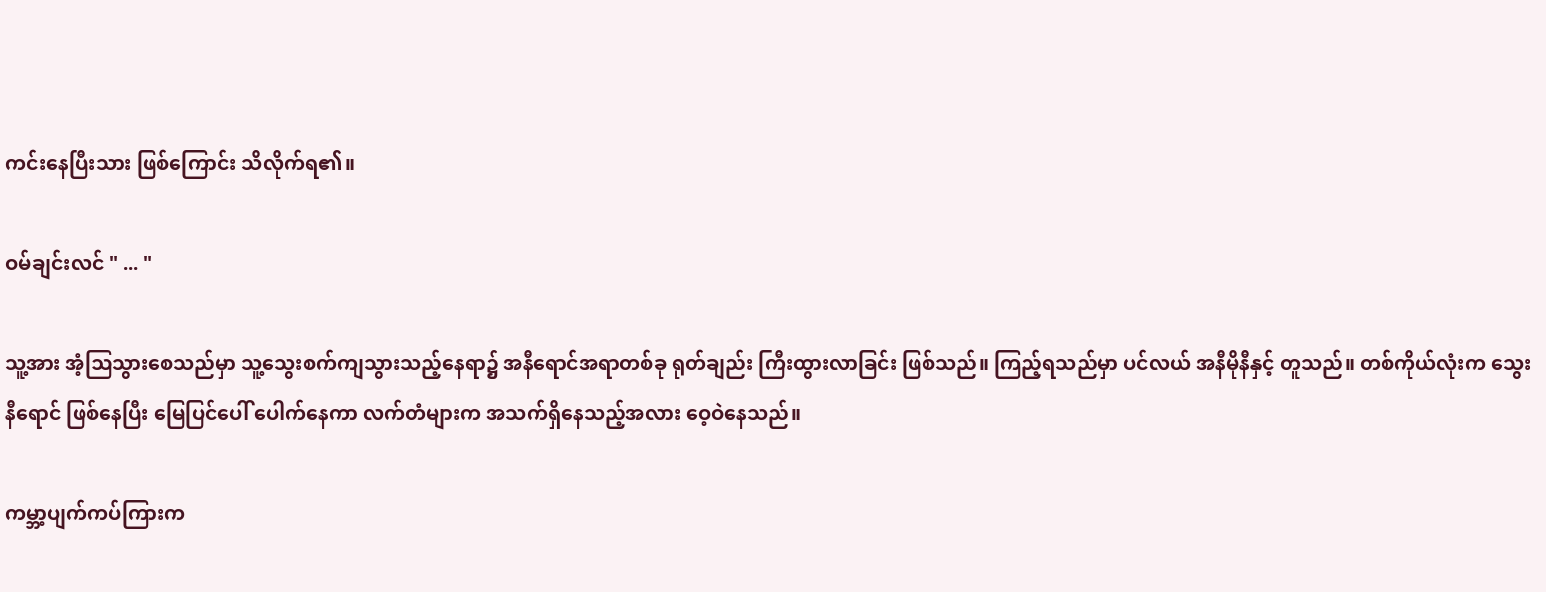ကင်းနေပြီးသား ဖြစ်ကြောင်း သိလိုက်ရ၏။

ဝမ်ချင်းလင် " ... "

သူ့အား အံ့ဩသွားစေသည်မှာ သူ့သွေးစက်ကျသွားသည့်နေရာ၌ အနီရောင်အရာတစ်ခု ရုတ်ချည်း ကြီးထွားလာခြင်း ဖြစ်သည်။ ကြည့်ရသည်မှာ ပင်လယ် အနီမိုနီနှင့် တူသည်။ တစ်ကိုယ်လုံးက သွေးနီရောင် ဖြစ်နေပြီး မြေပြင်ပေါ် ပေါက်နေကာ လက်တံများက အသက်ရှိနေသည့်အလား ဝေ့ဝဲနေသည်။

ကမ္ဘာ့ပျက်ကပ်ကြားက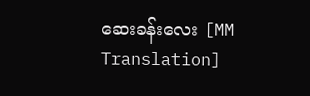ဆေးခန်းလေး [MM Translation]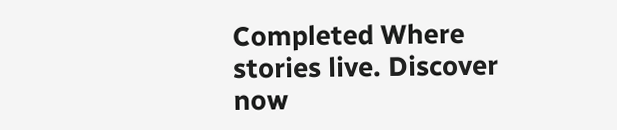Completed Where stories live. Discover now